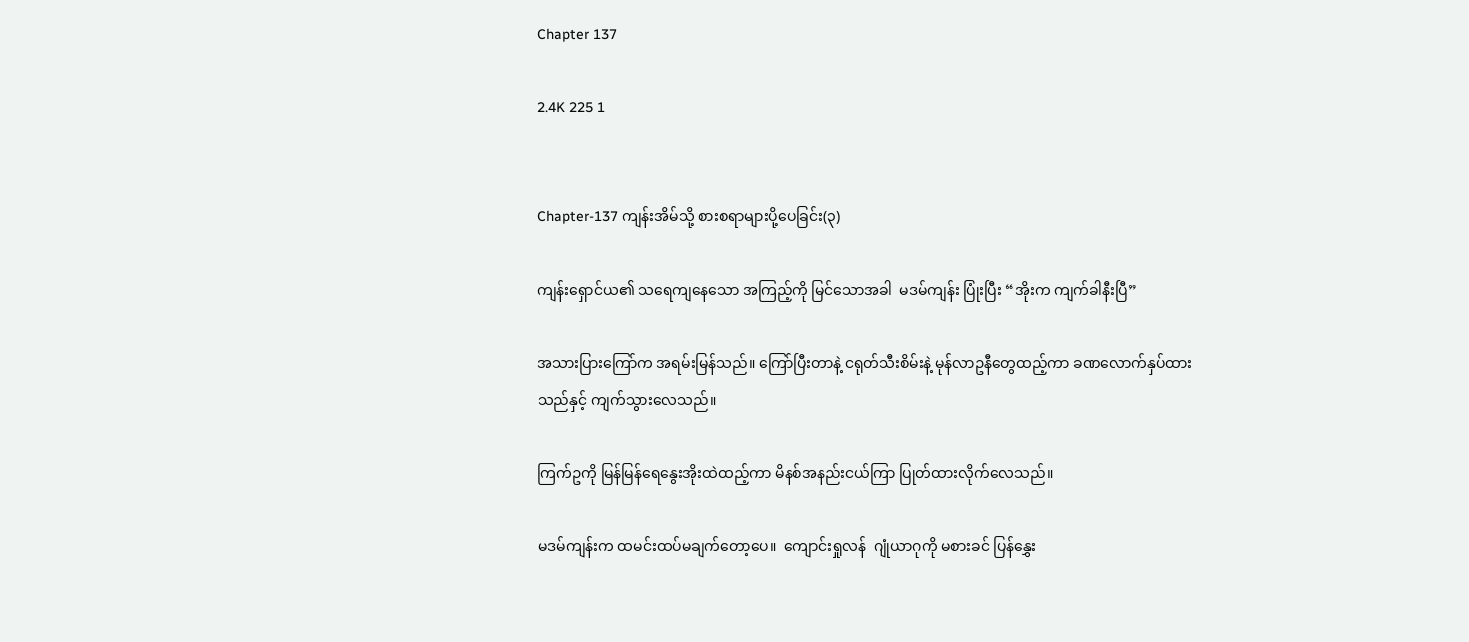Chapter 137

2.4K 225 1


Chapter-137 ကျန်းအိမ်သို့ စားစရာများပို့ပေခြင်း(၃)

ကျန်းရှောင်ယ၏ သရေကျနေသော အကြည့်ကို မြင်သောအခါ  မဒမ်ကျန်း ပြုံးပြီး “အိုးက ကျက်ခါနီးပြီ”

အသားပြားကြော်က အရမ်းမြန်သည်။ ကြော်ပြီးတာနဲ့ ငရုတ်သီးစိမ်းနဲ့ မုန်လာဥနီတွေထည့်ကာ ခဏလောက်နှပ်ထားသည်နှင့် ကျက်သွားလေသည်။

ကြက်ဥကို မြန်မြန်ရေနွေးအိုးထဲထည့်ကာ မိနစ်အနည်းငယ်ကြာ ပြုတ်ထားလိုက်လေသည်။

မဒမ်ကျန်းက ထမင်းထပ်မချက်တော့‌ပေ။  ကျောင်းရှုလန်  ဂျုံယာဂုကို မစားခင် ပြန်နွှေး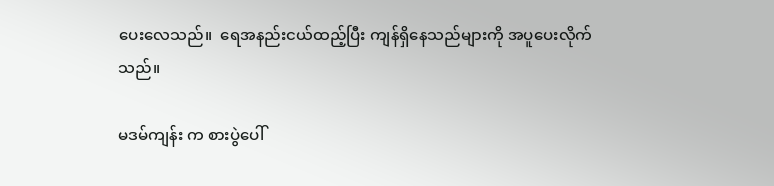ပေးလေသည်။  ရေအနည်းငယ်ထည့်ပြီး ကျန်ရှိနေသည်များကို အပူပေးလိုက်သည်။

မဒမ်ကျန်း က စားပွဲပေါ်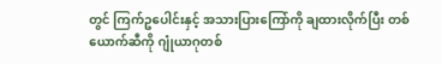တွင် ကြက်ဥပေါင်းနှင့် အသားပြားကြော်ကို ချထားလိုက်ပြီး တစ်ယောက်ဆီကို ဂျုံယာဂုတစ်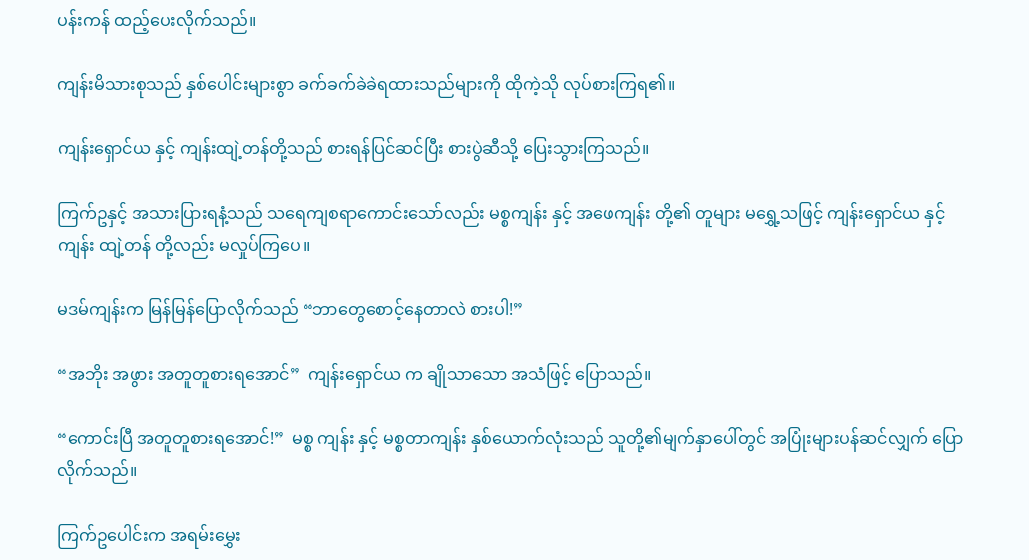ပန်းကန် ထည့်ပေးလိုက်သည်။

ကျန်းမိသားစုသည် နှစ်ပေါင်းများစွာ ခက်ခက်ခဲခဲရထားသည်များကို ထိုကဲ့သို လုပ်စားကြရ၏။

ကျန်းရှောင်ယ နှင့် ကျန်းထျဲ့တန်တို့သည် စားရန်ပြင်ဆင်ပြီး စားပွဲဆီသို့ ပြေးသွားကြသည်။

ကြက်ဥနှင့် အသားပြားရနံ့သည် သရေကျစရာကောင်းသော်လည်း မစ္စကျန်း နှင့် အဖေကျန်း တို့၏ တူများ မရွှေ့သဖြင့် ကျန်းရှောင်ယ နှင့် ကျန်း ထျဲ့တန် တို့လည်း မလှုပ်ကြပေ။

မဒမ်ကျန်းက မြန်မြန်ပြောလိုက်သည် “ဘာတွေစောင့်နေတာလဲ စားပါ!”

“အဘိုး အဖွား အတူတူစားရအောင်”  ကျန်းရှောင်ယ က ချိုသာသော အသံဖြင့် ပြောသည်။

“ကောင်းပြီ အတူတူစားရအောင်!”  မစ္စ ကျန်း နှင့် မစ္စတာကျန်း နှစ်ယောက်လုံးသည် သူတို့၏မျက်နှာပေါ်တွင် အပြုံးများပန်ဆင်လျှက် ပြောလိုက်သည်။

ကြက်ဥပေါင်းက အရမ်းမွှေး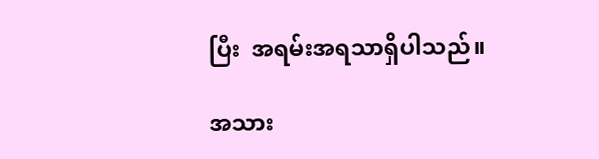ပြီး  အရမ်းအရသာရှိပါသည်။

အသား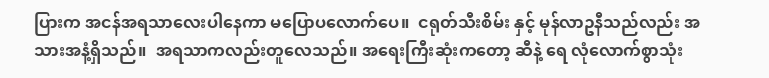ပြားက အငန်အရသာလေးပါနေကာ မပြောပလောက်ပေ။  ငရုတ်သီးစိမ်း နှင့် မုန်လာဥနီသည်လည်း အသားအနံ့ရှိသည်။  အရသာကလည်းတူလေသည်။ အရေးကြီးဆုံးကတော့ ဆီနဲ့ ရေ လုံလောက်စွာသုံး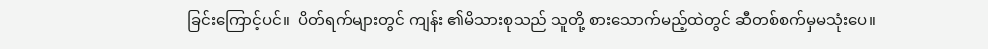ခြင်းကြောင့်ပင်။  ပိတ်ရက်များတွင် ကျန်း ၏မိသားစုသည် သူတို့ စားသောက်မည့်ထဲတွင် ဆီတစ်စက်မှမသုံးပေ။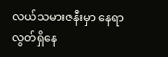လယ်သမားဇနီးမှာ နေရာလွတ်ရှိနေ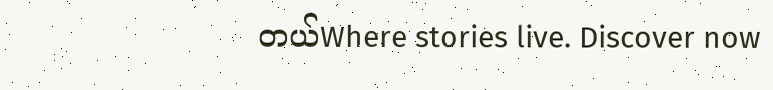တယ်Where stories live. Discover now